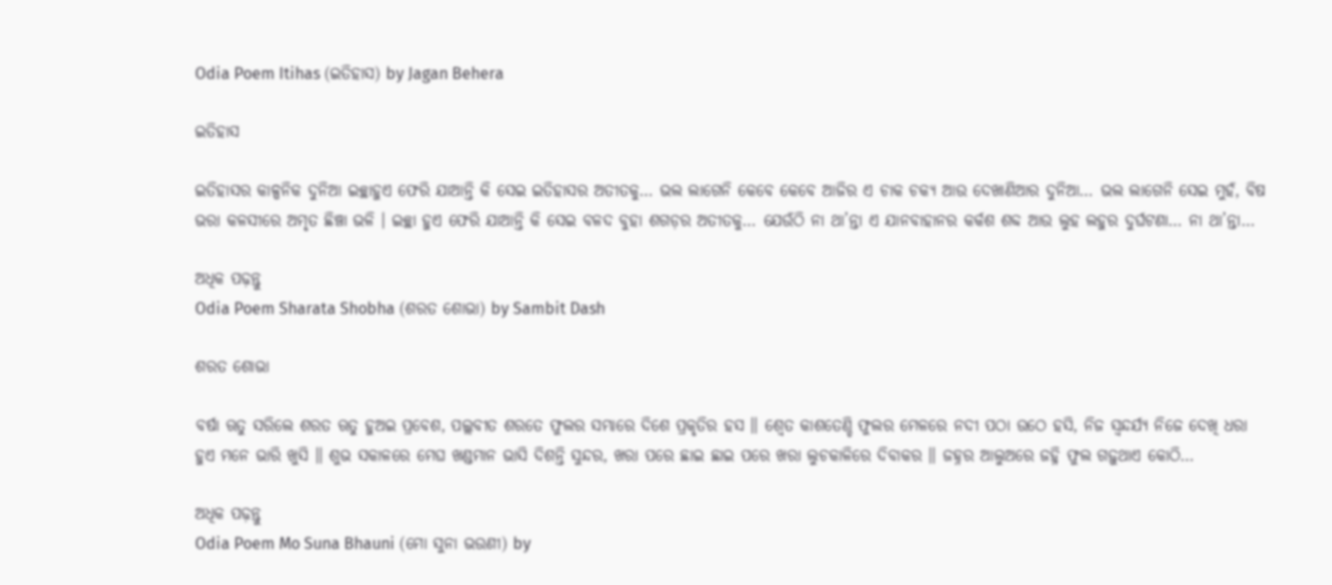Odia Poem Itihas (ଇତିହାସ) by Jagan Behera

ଇତିହାସ

ଇତିହାସର କାଳ୍ପନିକ ଦୁନିଆ ଇଚ୍ଛାହୁଏ ଫେରି ଯାଆନ୍ତି କି ସେଇ ଇତିହାସର ଅତୀତକୁ… ଭଲ ଲାଗେନି କେବେ କେବେ ଆଜିର ଏ ଚାକ ଚକ୍ୟ ଆଉ ଦେଖାଣିଆର ଦୁନିଆ… ଭଲ ଲାଗେନି ସେଇ ମୁହଁ, ବିଷ ଭରା କଳସୀରେ ଅମୃତ ଛିଞ୍ଚା ଭଳି । ଇଚ୍ଛା ହୁଏ ଫେରି ଯାଆନ୍ତି କି ସେଇ ବଳଦ ବୁହା ଶଗଡ଼ର ଅତୀତକୁ… ଯେଉଁଠି ନା ଥା’ନ୍ତା ଏ ଯାନବାହାନର କର୍କଶ ଶବ୍ଦ ଆଉ ଲୁହ ଲହୁର ଦୁର୍ଘଟଣା… ନା ଥା’ନ୍ତା…

ଅଧିକ ପଢ଼ନ୍ତୁ
Odia Poem Sharata Shobha (ଶରତ ଶୋଭା) by Sambit Dash

ଶରତ ଶୋଭା

ବର୍ଷା ଋତୁ ସରିଲେ ଶରତ ଋତୁ ହୁଅଇ ପ୍ରବେଶ, ପଲ୍ଲବୀତ ଶରତେ ଫୁଲର ସମ୍ଭାରେ ଦିଶେ ପ୍ରକୃତିର ହସ ॥ ଶ୍ଵେତ କାଶତେଣ୍ଡି ଫୁଲର ମେଳରେ ନଦୀ ପଠା ଉଠେ ହସି, ନିଜ ସ୍ୱନ୍ଦର୍ଯ୍ୟ ନିଜେ ଦେଖି ଧରା ହୁଏ ମନେ ଭାରି ଖୁସି ॥ ଶୁଭ ସକାଳରେ ମେଘ ଖଣ୍ଡମାନ ଭାସି ଦିଶନ୍ତି ସୁନ୍ଦର, ଖରା ପରେ ଛାଇ ଛାଇ ପରେ ଖରା ଲୁଚକାଳିରେ ଦିବାକର ॥ ଜହ୍ନର ଆଲୁଅରେ ଜହ୍ନି ଫୁଲ ଗଢ଼ୁଥାଏ କୋଠି…

ଅଧିକ ପଢ଼ନ୍ତୁ
Odia Poem Mo Suna Bhauni (ମୋ ସୁନା ଭଉଣୀ) by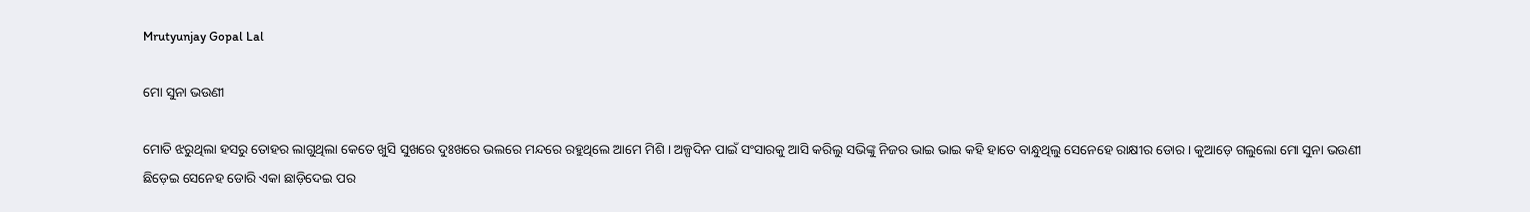Mrutyunjay Gopal Lal

ମୋ ସୁନା ଭଉଣୀ

ମୋତି ଝରୁଥିଲା ହସରୁ ତୋହର ଲାଗୁଥିଲା କେତେ ଖୁସି ସୁଖରେ ଦୁଃଖରେ ଭଲରେ ମନ୍ଦରେ ରହୁଥିଲେ ଆମେ ମିଶି । ଅଳ୍ପଦିନ ପାଇଁ ସଂସାରକୁ ଆସି କରିଲୁ ସଭିଙ୍କୁ ନିଜର ଭାଇ ଭାଇ କହି ହାତେ ବାନ୍ଧୁଥିଲୁ ସେନେହେ ରାକ୍ଷୀର ଡୋର । କୁଆଡ଼େ ଗଲୁଲୋ ମୋ ସୁନା ଭଉଣୀ ଛିଡ଼େଇ ସେନେହ ଡୋରି ଏକା ଛାଡ଼ିଦେଇ ପର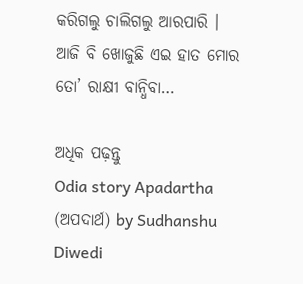କରିଗଲୁ ଚାଲିଗଲୁ ଆରପାରି । ଆଜି ବି ଖୋଜୁଛି ଏଇ ହାତ ମୋର ତୋ’ ରାକ୍ଷୀ ବାନ୍ଧିବା…

ଅଧିକ ପଢ଼ନ୍ତୁ
Odia story Apadartha (ଅପଦାର୍ଥ) by Sudhanshu Diwedi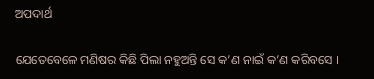ଅପଦାର୍ଥ

ଯେତେବେଳେ ମଣିଷର କିଛି ପିଲା ନହୁଅନ୍ତି ସେ କ’ଣ ନାଇଁ କ’ଣ କରିବସେ ।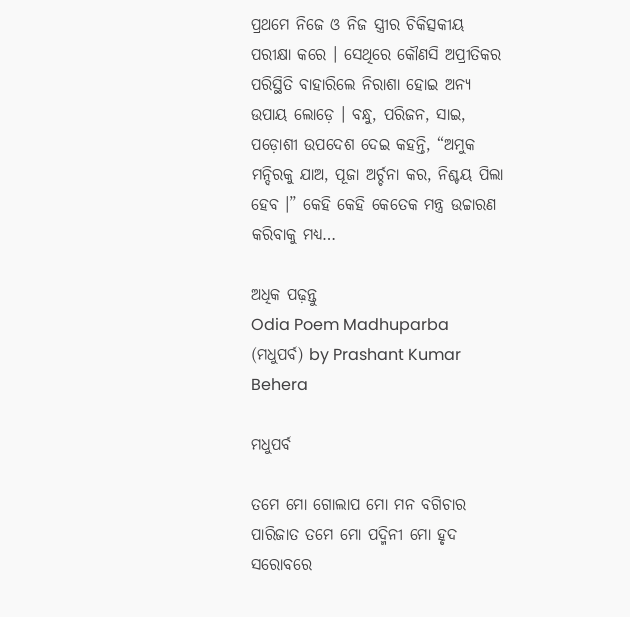ପ୍ରଥମେ ନିଜେ ଓ ନିଜ ସ୍ତ୍ରୀର ଚିକିତ୍ସକୀୟ ପରୀକ୍ଷା କରେ । ସେଥିରେ କୌଣସି ଅପ୍ରୀତିକର ପରିସ୍ଥିତି ବାହାରିଲେ ନିରାଶା ହୋଇ ଅନ୍ୟ ଉପାୟ ଲୋଡ଼େ । ବନ୍ଧୁ, ପରିଜନ, ସାଇ, ପଡ଼ୋଶୀ ଉପଦେଶ ଦେଇ କହନ୍ତି, “ଅମୁକ ମନ୍ଦିରକୁ ଯାଅ, ପୂଜା ଅର୍ଚ୍ଚନା କର, ନିଶ୍ଚୟ ପିଲା ହେବ ।” କେହି କେହି କେତେକ ମନ୍ତ୍ର ଉଚ୍ଚାରଣ କରିବାକୁ ମଧ୍ୟ…

ଅଧିକ ପଢ଼ନ୍ତୁ
Odia Poem Madhuparba (ମଧୁପର୍ବ) by Prashant Kumar Behera

ମଧୁପର୍ବ

ତମେ ମୋ ଗୋଲାପ ମୋ ମନ ବଗିଚାର ପାରିଜାତ ତମେ ମୋ ପଦ୍ମିନୀ ମୋ ହୃଦ ସରୋବରେ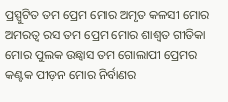ପ୍ରସ୍ପୁଟିତ ତମ ପ୍ରେମ ମୋର ଅମୃତ କଳସୀ ମୋର ଅମରତ୍ୱ ରସ ତମ ପ୍ରେମ ମୋର ଶାଶ୍ୱତ ଗୀତିକା ମୋର ପୁଲକ ଉଛ୍ଵାସ ତମ ଗୋଲାପୀ ପ୍ରେମର କଣ୍ଟକ ପୀଡ଼ନ ମୋର ନିର୍ବାଣର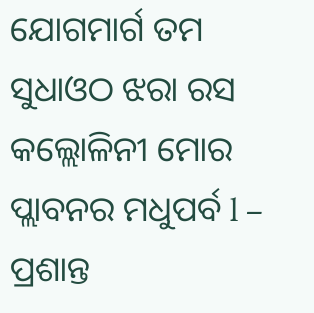ଯୋଗମାର୍ଗ ତମ ସୁଧାଓଠ ଝରା ରସ କଲ୍ଲୋଳିନୀ ମୋର ପ୍ଲାବନର ମଧୁପର୍ବ l – ପ୍ରଶାନ୍ତ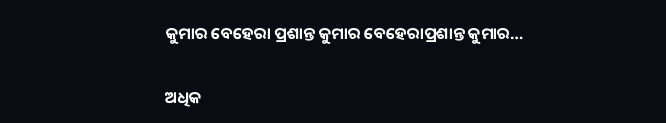କୁମାର ବେହେରା ପ୍ରଶାନ୍ତ କୁମାର ବେହେରାପ୍ରଶାନ୍ତ କୁମାର…

ଅଧିକ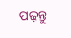ପଢ଼ନ୍ତୁ